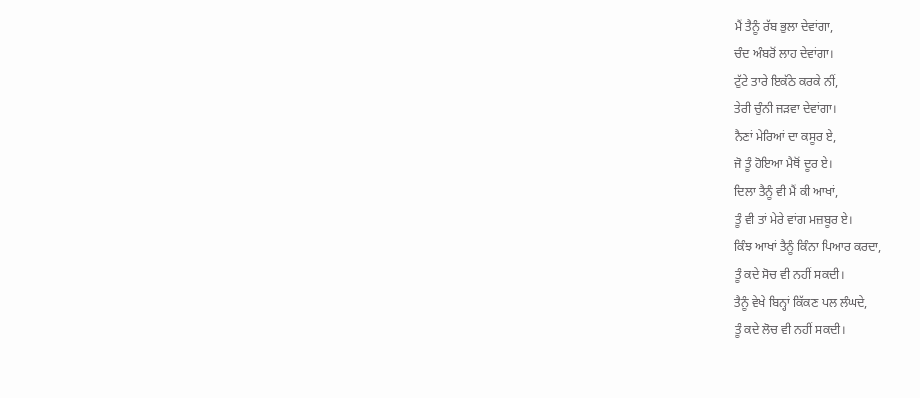ਮੈਂ ਤੈਨੂੰ ਰੱਬ ਭੁਲਾ ਦੇਵਾਂਗਾ,
ਚੰਦ ਅੰਬਰੋਂ ਲਾਹ ਦੇਵਾਂਗਾ।
ਟੁੱਟੇ ਤਾਰੇ ਇਕੱਠੇ ਕਰਕੇ ਨੀਂ,
ਤੇਰੀ ਚੁੰਨੀ ਜੜਵਾ ਦੇਵਾਂਗਾ।
ਨੈਣਾਂ ਮੇਰਿਆਂ ਦਾ ਕਸੂਰ ਏ,
ਜੋ ਤੂੰ ਹੋਇਆ ਮੈਥੋਂ ਦੂਰ ਏ।
ਦਿਲਾ ਤੈਨੂੰ ਵੀ ਮੈਂ ਕੀ ਆਖਾਂ,
ਤੂੰ ਵੀ ਤਾਂ ਮੇਰੇ ਵਾਂਗ ਮਜ਼ਬੂਰ ਏ।
ਕਿੰਝ ਆਖਾਂ ਤੈਨੂੰ ਕਿੰਨਾ ਪਿਆਰ ਕਰਦਾ,
ਤੂੰ ਕਦੇ ਸੋਚ ਵੀ ਨਹੀਂ ਸਕਦੀ।
ਤੈਨੂੰ ਵੇਖੇ ਬਿਨ੍ਹਾਂ ਕਿੱਕਣ ਪਲ ਲੰਘਦੇ,
ਤੂੰ ਕਦੇ ਲੋਚ ਵੀ ਨਹੀਂ ਸਕਦੀ।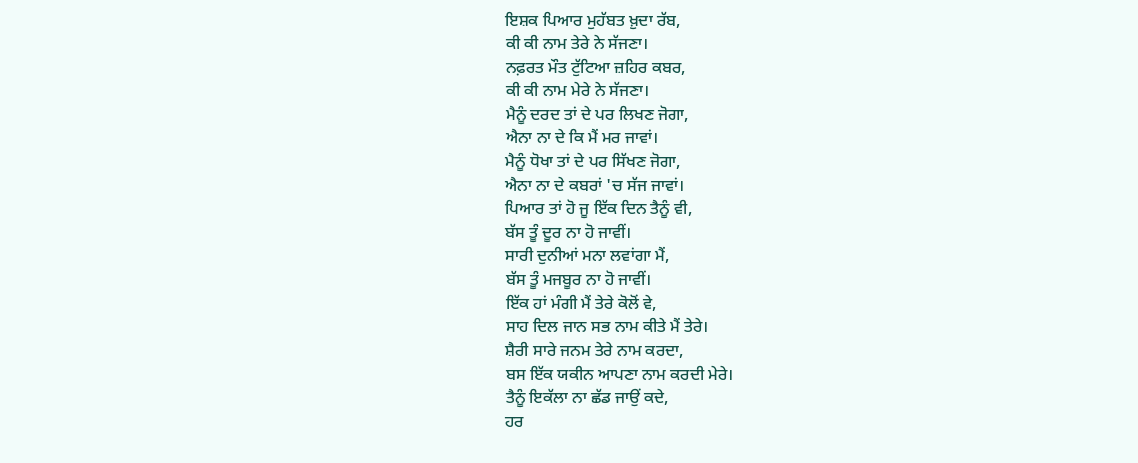ਇਸ਼ਕ ਪਿਆਰ ਮੁਹੱਬਤ ਖ਼ੁਦਾ ਰੱਬ,
ਕੀ ਕੀ ਨਾਮ ਤੇਰੇ ਨੇ ਸੱਜਣਾ।
ਨਫ਼ਰਤ ਮੌਤ ਟੁੱਟਿਆ ਜ਼ਹਿਰ ਕਬਰ,
ਕੀ ਕੀ ਨਾਮ ਮੇਰੇ ਨੇ ਸੱਜਣਾ।
ਮੈਨੂੰ ਦਰਦ ਤਾਂ ਦੇ ਪਰ ਲਿਖਣ ਜੋਗਾ,
ਐਨਾ ਨਾ ਦੇ ਕਿ ਮੈਂ ਮਰ ਜਾਵਾਂ।
ਮੈਨੂੰ ਧੋਖਾ ਤਾਂ ਦੇ ਪਰ ਸਿੱਖਣ ਜੋਗਾ,
ਐਨਾ ਨਾ ਦੇ ਕਬਰਾਂ 'ਚ ਸੱਜ ਜਾਵਾਂ।
ਪਿਆਰ ਤਾਂ ਹੋ ਜੂ ਇੱਕ ਦਿਨ ਤੈਨੂੰ ਵੀ,
ਬੱਸ ਤੂੰ ਦੂਰ ਨਾ ਹੋ ਜਾਵੀਂ।
ਸਾਰੀ ਦੁਨੀਆਂ ਮਨਾ ਲਵਾਂਗਾ ਮੈਂ,
ਬੱਸ ਤੂੰ ਮਜਬੂਰ ਨਾ ਹੋ ਜਾਵੀਂ।
ਇੱਕ ਹਾਂ ਮੰਗੀ ਮੈਂ ਤੇਰੇ ਕੋਲੋਂ ਵੇ,
ਸਾਹ ਦਿਲ ਜਾਨ ਸਭ ਨਾਮ ਕੀਤੇ ਮੈਂ ਤੇਰੇ।
ਸ਼ੈਰੀ ਸਾਰੇ ਜਨਮ ਤੇਰੇ ਨਾਮ ਕਰਦਾ,
ਬਸ ਇੱਕ ਯਕੀਨ ਆਪਣਾ ਨਾਮ ਕਰਦੀ ਮੇਰੇ।
ਤੈਨੂੰ ਇਕੱਲਾ ਨਾ ਛੱਡ ਜਾਉਂ ਕਦੇ,
ਹਰ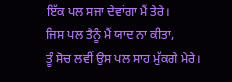ਇੱਕ ਪਲ ਸਜਾ ਦੇਵਾਂਗਾ ਮੈਂ ਤੇਰੇ।
ਜਿਸ ਪਲ ਤੈਨੂੰ ਮੈਂ ਯਾਦ ਨਾ ਕੀਤਾ,
ਤੂੰ ਸੋਚ ਲਵੀਂ ਉਸ ਪਲ ਸਾਹ ਮੁੱਕਗੇ ਮੇਰੇ।